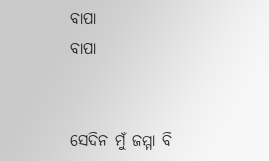ବାପା
ବାପା


ସେଦିନ ମୁଁ ଜମ୍ମା ବି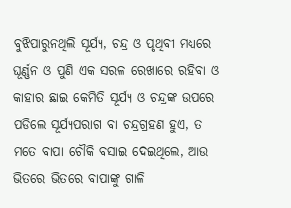ବୁଝିପାରୁନଥିଲି ସୂର୍ଯ୍ୟ, ଚନ୍ଦ୍ର ଓ ପୃଥିବୀ ମଧ୍ୟରେ ଘୂର୍ଣ୍ଣନ ଓ ପୁଣି ଏକ ସରଳ ରେଖାରେ ରହିବା ଓ କାହାର ଛାଇ କେମିତି ସୂର୍ଯ୍ୟ ଓ ଚନ୍ଦ୍ରଙ୍କ ଉପରେ ପଡିଲେ ସୂର୍ଯ୍ୟପରାଗ ବା ଚନ୍ଦ୍ରଗ୍ରହଣ ହୁଏ, ତ ମତେ ବାପା ଚୌକି ବସାଇ ଦେଇଥିଲେ, ଆଉ ଭିତରେ ଭିତରେ ବାପାଙ୍କୁ ଗାଳି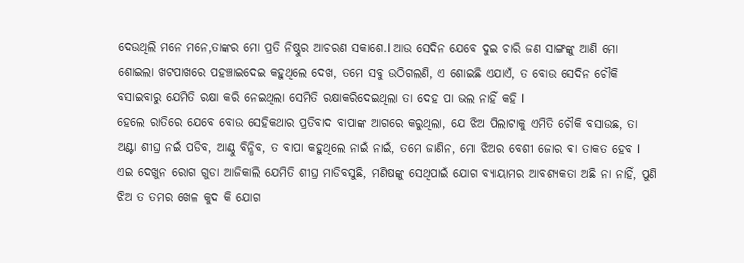ଦେଉଥିଲି ମନେ ମନେ,ତାଙ୍କର ମୋ ପ୍ରତି ନିଷ୍ଠୁର ଆଚରଣ ସକାଶେ.l ଆଉ ସେଦିନ ଯେବେ ଦୁଇ ଚାରି ଜଣ ସାଙ୍ଗଙ୍କୁ ଆଣି ମୋ ଶୋଇଲା ଖଟପାଖରେ ପହଞ୍ଚାଇଦେଇ କହୁଥିଲେ ଦେଖ, ତମେ ସବୁ ଉଠିଗଲଣି, ଏ ଶୋଇଛି ଏଯାଏଁ, ତ ବୋଉ ସେଦିନ ଚୌକି ବସାଇବାରୁ ଯେମିତି ରକ୍ଷା କରି ନେଇଥିଲା ସେମିତି ରକ୍ଷାକରିଦେଇଥିଲା ତା ଦେହ ପା ଭଲ ନାହିଁ କହି l
ହେଲେ ରାତିରେ ଯେବେ ବୋଉ ସେହିକଥାର ପ୍ରତିବାଦ ବାପାଙ୍କ ଆଗରେ କରୁଥିଲା, ଯେ ଝିଅ ପିଲାଟାକୁ ଏମିତି ଚୌକି ବସାଉଛ, ତା ଅଣ୍ଟା ଶୀଘ୍ର ନଇଁ ପଡିବ, ଆଣ୍ଠୁ ବିନ୍ଧିବ, ତ ବାପା କହୁଥିଲେ ନାଇଁ ନାଇଁ, ତମେ ଜାଣିନ, ମୋ ଝିଅର ବେଶୀ ଜୋର ଵା ତାକତ ହେବ l ଏଇ ଦେଖୁନ ରୋଗ ଗୁଡା ଆଜିକାଲି ଯେମିତି ଶୀଘ୍ର ମାଡିବସୁଛି, ମଣିଷଙ୍କୁ ସେଥିପାଇଁ ଯୋଗ ବ୍ୟାୟାମର ଆବଶ୍ୟକତା ଅଛି ନା ନାହିଁ, ପୁଣି ଝିଅ ତ ତମର ଖେଳ କୁଦ କି ଯୋଗ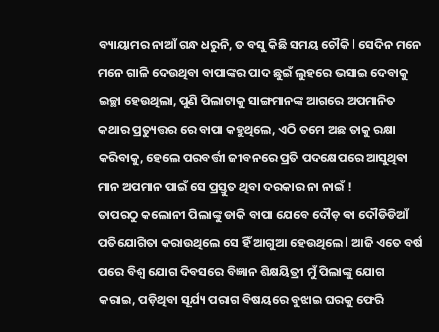ବ୍ୟାୟାମର ନାଆଁ ଗନ୍ଧ ଧରୁନି, ତ ବସୁ କିଛି ସମୟ ଚୌକି l ସେଦିନ ମନେ ମନେ ଗାଳି ଦେଉଥିବା ବାପାଙ୍କର ପାଦ ଛୁଇଁ ଲୁହରେ ଭସାଇ ଦେବାକୁ ଇଚ୍ଛା ହେଉଥିଲା, ପୁଣି ପିଲାଟାକୁ ସାଙ୍ଗମାନଙ୍କ ଆଗରେ ଅପମାନିତ କଥାର ପ୍ରତ୍ୟୁତ୍ତର ରେ ବାପା କହୁଥିଲେ, ଏଠି ତମେ ଅଛ ତାକୁ ରକ୍ଷା କରିବାକୁ, ହେଲେ ପରବର୍ତ୍ତୀ ଜୀବନରେ ପ୍ରତି ପଦକ୍ଷେପରେ ଆସୁଥିଵା ମାନ ଅପମାନ ପାଇଁ ସେ ପ୍ରସ୍ତୁତ ଥିବା ଦରକାର ନା ନାଇଁ !
ତାପରଠୁ କଲୋନୀ ପିଲାଙ୍କୁ ଡାକି ବାପା ଯେବେ ଦୌଡ଼ ଵା ଦୌଡିଡିଆଁ ପତିଯୋଗିତା କରାଉଥିଲେ ସେ ହିଁ ଆଗୁଆ ହେଉଥିଲେ l ଆଜି ଏତେ ବର୍ଷ ପରେ ବିଶ୍ୱ ଯୋଗ ଦିବସରେ ବିଜ୍ଞାନ ଶିକ୍ଷୟିତ୍ରୀ ମୁଁ ପିଲାଙ୍କୁ ଯୋଗ କରାଇ, ପଡ଼ିଥିବା ସୂର୍ଯ୍ୟ ପରାଗ ବିଷୟରେ ବୁଝାଇ ଘରକୁ ଫେରି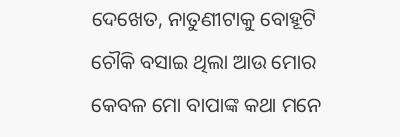ଦେଖେତ, ନାତୁଣୀଟାକୁ ବୋହୂଟି ଚୌକି ବସାଇ ଥିଲା ଆଉ ମୋର କେବଳ ମୋ ବାପାଙ୍କ କଥା ମନେ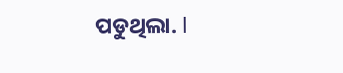ପଡୁଥିଲା. l